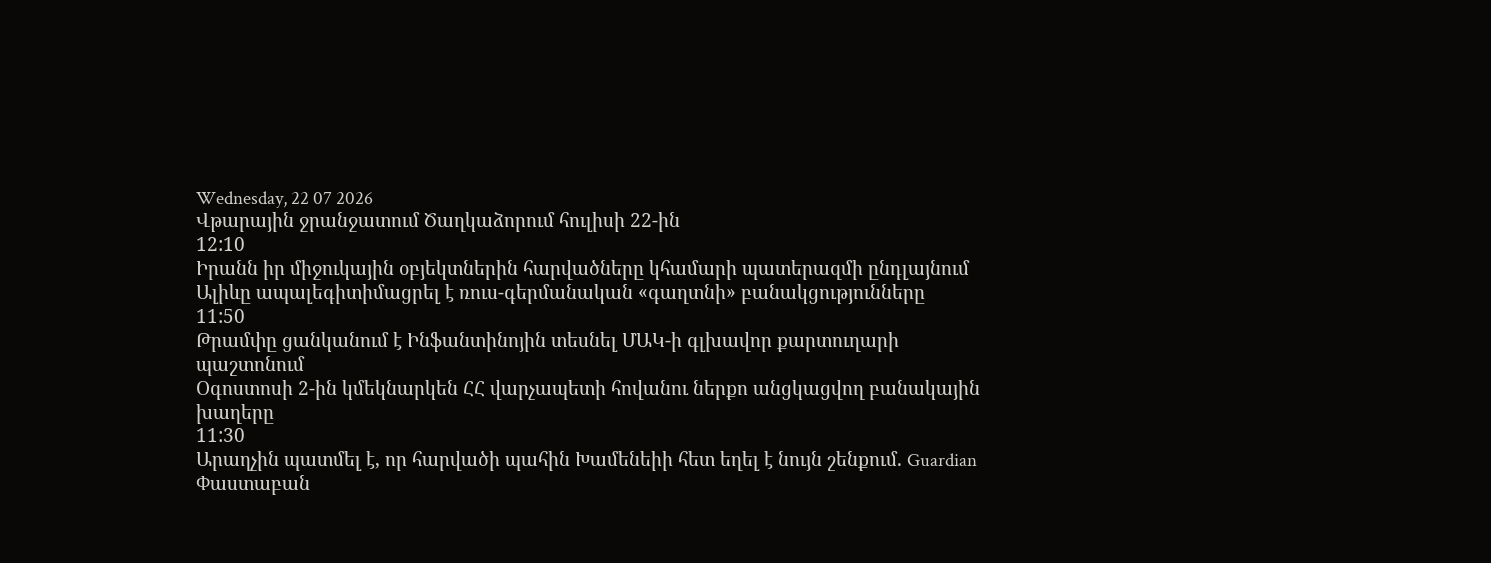Wednesday, 22 07 2026
Վթարային ջրանջատում Ծաղկաձորում հուլիսի 22-ին
12:10
Իրանն իր միջուկային օբյեկտներին հարվածները կհամարի պատերազմի ընդլայնում
Ալիևը ապալեգիտիմացրել է ռուս-գերմանական «գաղտնի» բանակցությունները
11:50
Թրամփը ցանկանում է Ինֆանտինոյին տեսնել ՄԱԿ-ի գլխավոր քարտուղարի պաշտոնում
Օգոստոսի 2-ին կմեկնարկեն ՀՀ վարչապետի հովանու ներքո անցկացվող բանակային խաղերը
11:30
Արաղչին պատմել է, որ հարվածի պահին Խամենեիի հետ եղել է նույն շենքում. Guardian
Փաստաբան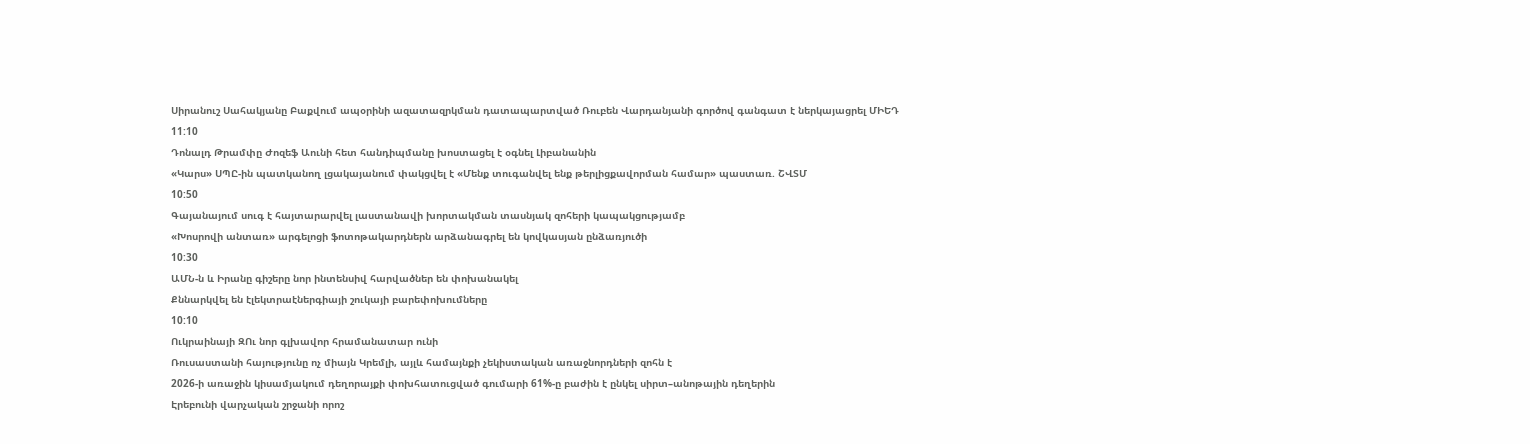Սիրանուշ Սահակյանը Բաքվում ապօրինի ազատազրկման դատապարտված Ռուբեն Վարդանյանի գործով գանգատ է ներկայացրել ՄԻԵԴ
11:10
Դոնալդ Թրամփը Ժոզեֆ Աունի հետ հանդիպմանը խոստացել է օգնել Լիբանանին
«Կարս» ՍՊԸ-ին պատկանող լցակայանում փակցվել է «Մենք տուգանվել ենք թերլիցքավորման համար» պաստառ. ՇՎՏՄ
10:50
Գայանայում սուգ է հայտարարվել լաստանավի խորտակման տասնյակ զոհերի կապակցությամբ
«Խոսրովի անտառ» արգելոցի ֆոտոթակարդներն արձանագրել են կովկասյան ընձառյուծի
10:30
ԱՄՆ-ն և Իրանը գիշերը նոր ինտենսիվ հարվածներ են փոխանակել
Քննարկվել են էլեկտրաէներգիայի շուկայի բարեփոխումները
10:10
Ուկրաինայի ԶՈւ նոր գլխավոր հրամանատար ունի
Ռուսաստանի հայությունը ոչ միայն Կրեմլի, այլև համայնքի չեկիստական առաջնորդների զոհն է
2026-ի առաջին կիսամյակում դեղորայքի փոխհատուցված գումարի 61%-ը բաժին է ընկել սիրտ–անոթային դեղերին
Էրեբունի վարչական շրջանի որոշ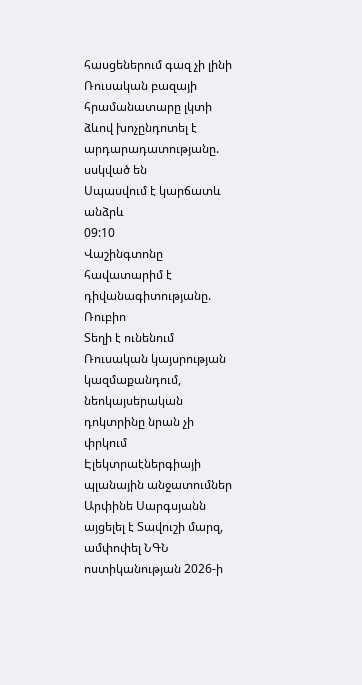հասցեներում գազ չի լինի
Ռուսական բազայի հրամանատարը լկտի ձևով խոչընդոտել է արդարադատությանը. սսկված են
Սպասվում է կարճատև անձրև
09:10
Վաշինգտոնը հավատարիմ է դիվանագիտությանը. Ռուբիո
Տեղի է ունենում Ռուսական կայսրության կազմաքանդում, նեոկայսերական դոկտրինը նրան չի փրկում
Էլեկտրաէներգիայի պլանային անջատումներ
Արփինե Սարգսյանն այցելել է Տավուշի մարզ, ամփոփել ՆԳՆ ոստիկանության 2026-ի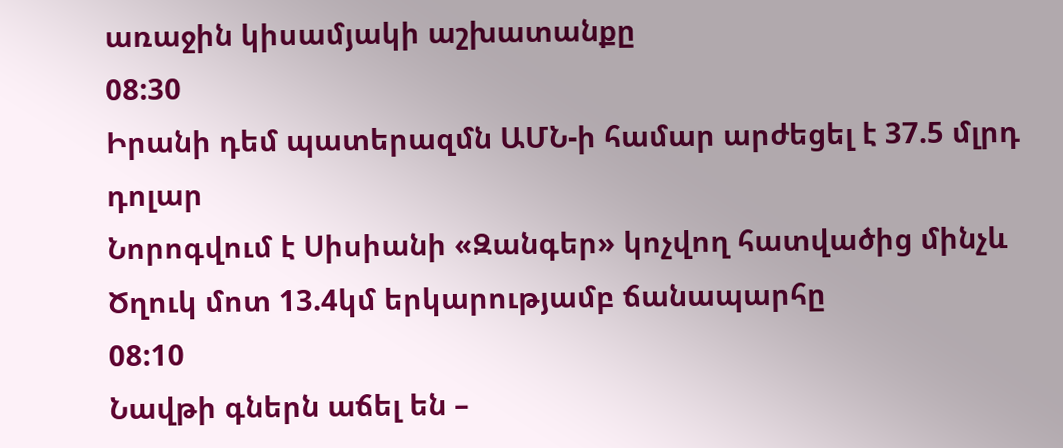առաջին կիսամյակի աշխատանքը
08:30
Իրանի դեմ պատերազմն ԱՄՆ-ի համար արժեցել է 37.5 մլրդ դոլար
Նորոգվում է Սիսիանի «Զանգեր» կոչվող հատվածից մինչև Ծղուկ մոտ 13.4կմ երկարությամբ ճանապարհը
08:10
Նավթի գներն աճել են –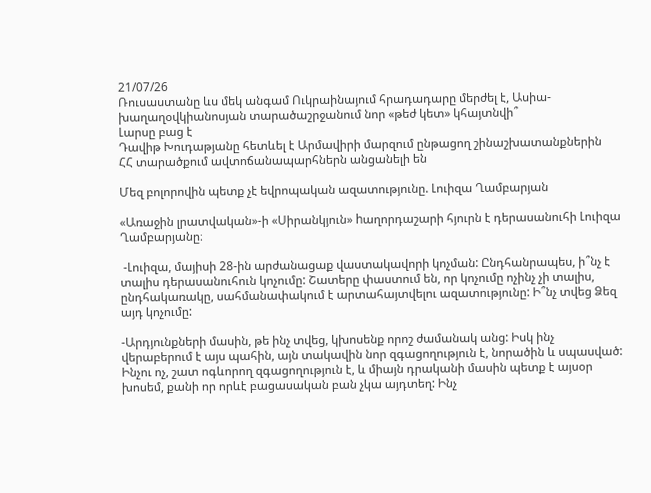21/07/26
Ռուսաստանը ևս մեկ անգամ Ուկրաինայում հրադադարը մերժել է, Ասիա-խաղաղօվկիանոսյան տարածաշրջանում նոր «թեժ կետ» կհայտնվի՞
Լարսը բաց է
Դավիթ Խուդաթյանը հետևել է Արմավիրի մարզում ընթացող շինաշխատանքներին
ՀՀ տարածքում ավտոճանապարհներն անցանելի են

Մեզ բոլորովին պետք չէ եվրոպական ազատությունը. Լուիզա Ղամբարյան

«Առաջին լրատվական»-ի «Սիրանկյուն» hաղորդաշարի հյուրն է դերասանուհի Լուիզա Ղամբարյանը։

 -Լուիզա, մայիսի 28-ին արժանացաք վաստակավորի կոչման: Ընդհանրապես, ի՞նչ է տալիս դերասանուհուն կոչումը: Շատերը փաստում են, որ կոչումը ոչինչ չի տալիս, ընդհակառակը, սահմանափակում է արտահայտվելու ազատությունը: Ի՞նչ տվեց Ձեզ այդ կոչումը:

-Արդյունքների մասին, թե ինչ տվեց, կխոսենք որոշ ժամանակ անց: Իսկ ինչ վերաբերում է այս պահին, այն տակավին նոր զգացողություն է, նորածին և սպասված: Ինչու ոչ, շատ ոգևորող զգացողություն է, և միայն դրականի մասին պետք է այսօր խոսեմ, քանի որ որևէ բացասական բան չկա այդտեղ: Ինչ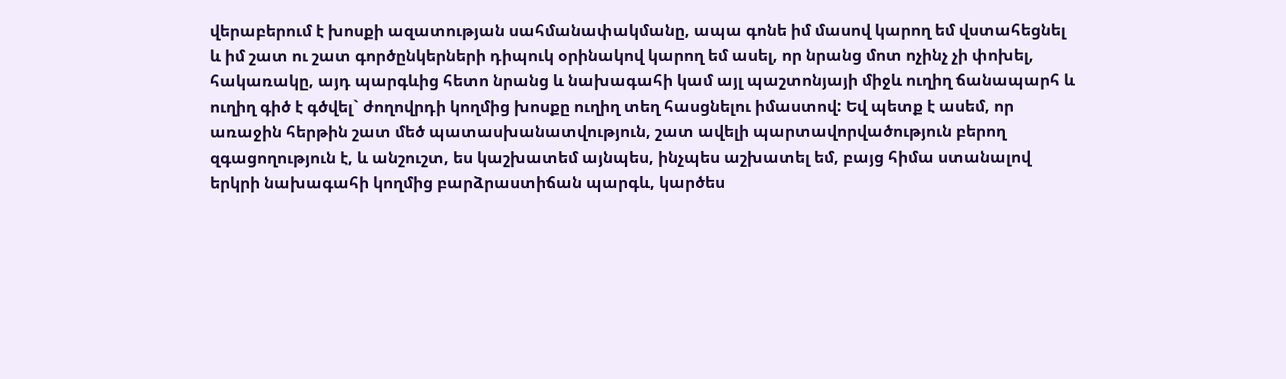վերաբերում է խոսքի ազատության սահմանափակմանը, ապա գոնե իմ մասով կարող եմ վստահեցնել և իմ շատ ու շատ գործընկերների դիպուկ օրինակով կարող եմ ասել, որ նրանց մոտ ոչինչ չի փոխել, հակառակը, այդ պարգևից հետո նրանց և նախագահի կամ այլ պաշտոնյայի միջև ուղիղ ճանապարհ և ուղիղ գիծ է գծվել` ժողովրդի կողմից խոսքը ուղիղ տեղ հասցնելու իմաստով: Եվ պետք է ասեմ, որ առաջին հերթին շատ մեծ պատասխանատվություն, շատ ավելի պարտավորվածություն բերող զգացողություն է, և անշուշտ, ես կաշխատեմ այնպես, ինչպես աշխատել եմ, բայց հիմա ստանալով երկրի նախագահի կողմից բարձրաստիճան պարգև, կարծես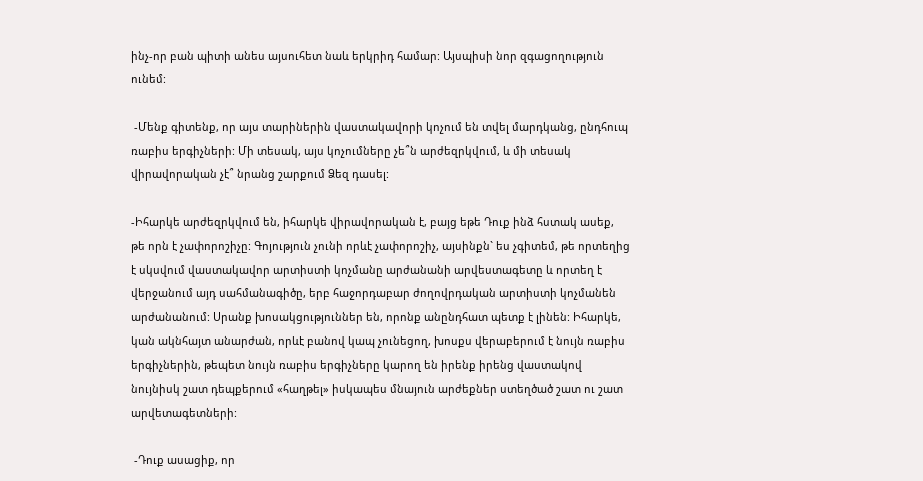ինչ-որ բան պիտի անես այսուհետ նաև երկրիդ համար: Այսպիսի նոր զգացողություն ունեմ:

 -Մենք գիտենք, որ այս տարիներին վաստակավորի կոչում են տվել մարդկանց, ընդհուպ ռաբիս երգիչների: Մի տեսակ, այս կոչումները չե՞ն արժեզրկվում, և մի տեսակ վիրավորական չէ՞ նրանց շարքում Ձեզ դասել:

-Իհարկե արժեզրկվում են, իհարկե վիրավորական է, բայց եթե Դուք ինձ հստակ ասեք, թե որն է չափորոշիչը: Գոյություն չունի որևէ չափորոշիչ, այսինքն` ես չգիտեմ, թե որտեղից է սկսվում վաստակավոր արտիստի կոչմանը արժանանի արվեստագետը և որտեղ է վերջանում այդ սահմանագիծը, երբ հաջորդաբար ժողովրդական արտիստի կոչմանեն արժանանում: Սրանք խոսակցություններ են, որոնք անընդհատ պետք է լինեն: Իհարկե, կան ակնհայտ անարժան, որևէ բանով կապ չունեցող, խոսքս վերաբերում է նույն ռաբիս երգիչներին, թեպետ նույն ռաբիս երգիչները կարող են իրենք իրենց վաստակով նույնիսկ շատ դեպքերում «հաղթել» իսկապես մնայուն արժեքներ ստեղծած շատ ու շատ արվետագետների:

 -Դուք ասացիք, որ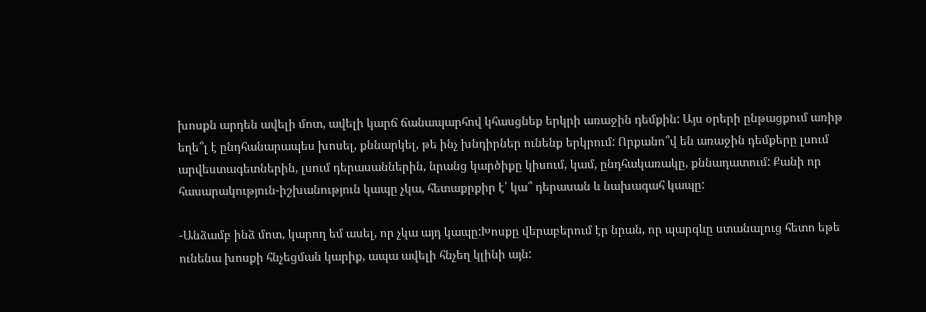խոսքն արդեն ավելի մոտ, ավելի կարճ ճանապարհով կհասցնեք երկրի առաջին դեմքին: Այս օրերի ընթացքում առիթ եղե՞լ է ընդհանարապես խոսել, քննարկել, թե ինչ խնդիրներ ունենք երկրում: Որքանո՞վ են առաջին դեմքերը լսում արվեստագետներին, լսում դերասաններին, նրանց կարծիքը կիսում, կամ, ընդհակառակը, քննադատում: Քանի որ հասարակություն-իշխանություն կապը չկա, հետաքրքիր է՝ կա՞ դերասան և նախագահ կապը:

-Անձամբ ինձ մոտ, կարող եմ ասել, որ չկա այդ կապը:Խոսքը վերաբերում էր նրան, որ պարգևը ստանալուց հետո եթե ունենա խոսքի հնչեցման կարիք, ապա ավելի հնչեղ կլինի այն: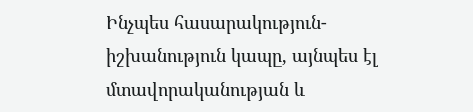Ինչպես հասարակություն-իշխանություն կապը, այնպես էլ մտավորականության և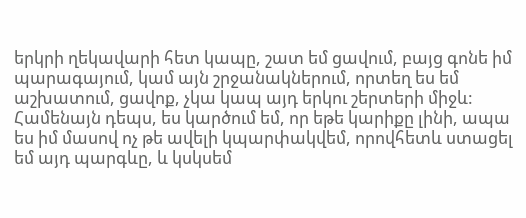երկրի ղեկավարի հետ կապը, շատ եմ ցավում, բայց գոնե իմ պարագայում, կամ այն շրջանակներում, որտեղ ես եմ աշխատում, ցավոք, չկա կապ այդ երկու շերտերի միջև: Համենայն դեպս, ես կարծում եմ, որ եթե կարիքը լինի, ապա ես իմ մասով ոչ թե ավելի կպարփակվեմ, որովհետև ստացել եմ այդ պարգևը, և կսկսեմ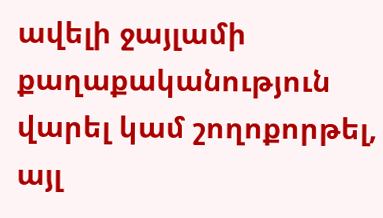ավելի ջայլամի քաղաքականություն վարել կամ շողոքորթել, այլ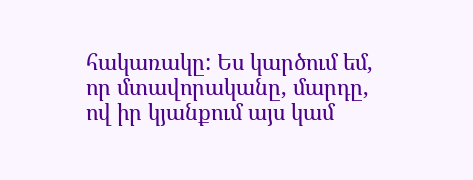հակառակը: Ես կարծում եմ, որ մտավորականը, մարդը, ով իր կյանքում այս կամ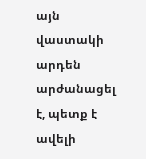այն վաստակի արդեն արժանացել է, պետք է ավելի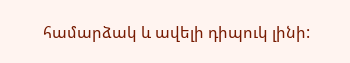համարձակ և ավելի դիպուկ լինի: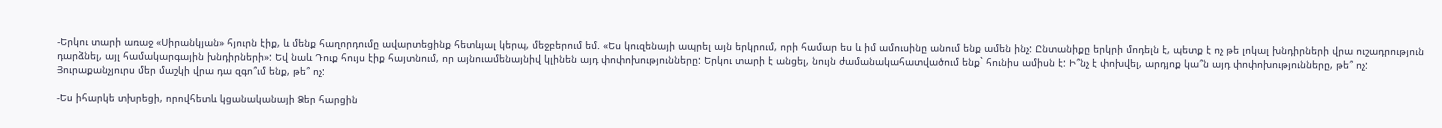-Երկու տարի առաջ «Սիրանկյան» հյուրն էիք, և մենք հաղորդումը ավարտեցինք հետևյալ կերպ, մեջբերում եմ. «Ես կուզենայի ապրել այն երկրում, որի համար ես և իմ ամուսինը անում ենք ամեն ինչ: Ընտանիքը երկրի մոդելն է, պետք է ոչ թե լոկալ խնդիրների վրա ուշադրություն դարձնել, այլ համակարգային խնդիրների»: Եվ նաև Դուք հույս էիք հայտնում, որ այնուամենայնիվ կլինեն այդ փոփոխությունները: Երկու տարի է անցել, նույն ժամանակահատվածում ենք` հունիս ամիսն է: Ի՞նչ է փոխվել, արդյոք կա՞ն այդ փոփոխությունները, թե՞ ոչ: Յուրաքանչյուրս մեր մաշկի վրա դա զգո՞ւմ ենք, թե՞ ոչ:

-Ես իհարկե տխրեցի, որովհետև կցանականայի Ձեր հարցին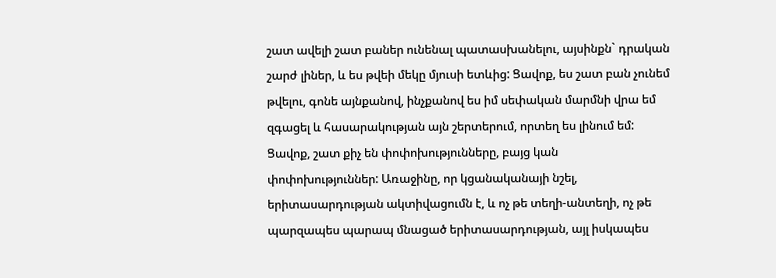շատ ավելի շատ բաներ ունենալ պատասխանելու, այսինքն` դրական շարժ լիներ, և ես թվեի մեկը մյուսի ետևից: Ցավոք, ես շատ բան չունեմ թվելու, գոնե այնքանով, ինչքանով ես իմ սեփական մարմնի վրա եմ զգացել և հասարակության այն շերտերում, որտեղ ես լինում եմ: Ցավոք, շատ քիչ են փոփոխությունները, բայց կան փոփոխություններ: Առաջինը, որ կցանականայի նշել, երիտասարդության ակտիվացումն է, և ոչ թե տեղի-անտեղի, ոչ թե պարզապես պարապ մնացած երիտասարդության, այլ իսկապես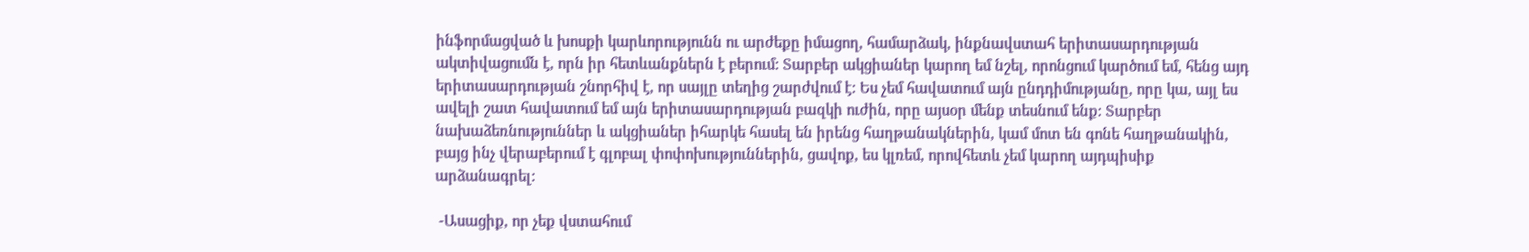ինֆորմացված և խոսքի կարևորությունն ու արժեքը իմացող, համարձակ, ինքնավստահ երիտասարդության ակտիվացումն է, որն իր հետևանքներն է բերում: Տարբեր ակցիաներ կարող եմ նշել, որոնցում կարծում եմ, հենց այդ երիտասարդության շնորհիվ է, որ սայլը տեղից շարժվում է: Ես չեմ հավատում այն ընդդիմությանը, որը կա, այլ ես ավելի շատ հավատում եմ այն երիտասարդության բազկի ուժին, որը այսօր մենք տեսնում ենք: Տարբեր նախաձեռնություններ և ակցիաներ իհարկե հասել են իրենց հաղթանակներին, կամ մոտ են գոնե հաղթանակին, բայց ինչ վերաբերում է գլոբալ փոփոխություններին, ցավոք, ես կլռեմ, որովհետև չեմ կարող այդպիսիք արձանագրել:

 -Ասացիք, որ չեք վստահում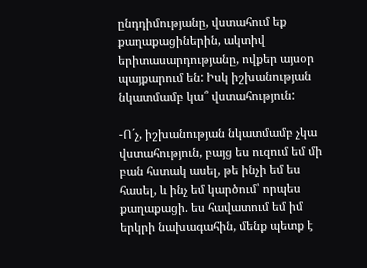ընդդիմությանը, վստահում եք քաղաքացիներին, ակտիվ երիտասարդությանը, ովքեր այսօր պայքարում են: Իսկ իշխանության նկատմամբ կա՞ վստահություն:

-Ո´չ, իշխանության նկատմամբ չկա վստահություն, բայց ես ուզում եմ մի բան հստակ ասել, թե ինչի եմ ես հասել, և ինչ եմ կարծում՝ որպես քաղաքացի. ես հավատում եմ իմ երկրի նախագահին, մենք պետք է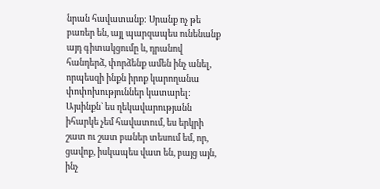նրան հավատանք: Սրանք ոչ թե բառեր են, այլ պարզապես ունենանք այդ գիտակցումը և, դրանով հանդերձ, փորձենք ամեն ինչ անել, որպեսզի ինքն իրոք կարողանա փոփոխություններ կատարել: Այսինքն` ես ղեկավարությանն իհարկե չեմ հավատում, ես երկրի շատ ու շատ բաներ տեսում եմ, որ, ցավոք, իսկապես վատ են, բայց այն, ինչ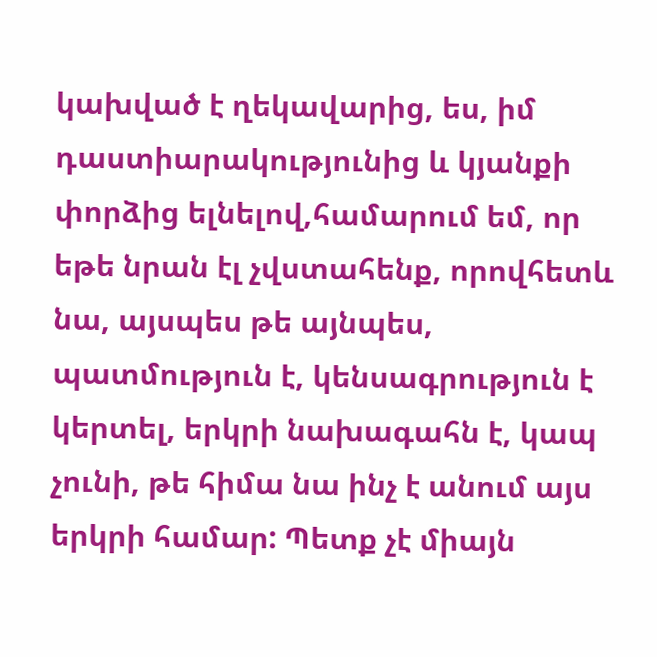կախված է ղեկավարից, ես, իմ դաստիարակությունից և կյանքի փորձից ելնելով,համարում եմ, որ եթե նրան էլ չվստահենք, որովհետև նա, այսպես թե այնպես, պատմություն է, կենսագրություն է կերտել, երկրի նախագահն է, կապ չունի, թե հիմա նա ինչ է անում այս երկրի համար: Պետք չէ միայն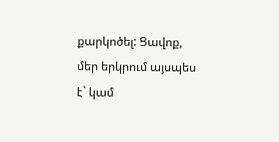քարկոծել: Ցավոք, մեր երկրում այսպես է` կամ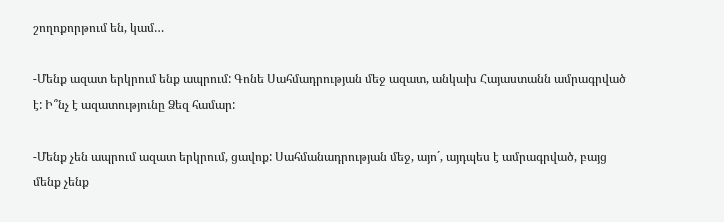շողոքորթում են, կամ…

-Մենք ազատ երկրում ենք ապրում: Գոնե Սահմադրության մեջ ազատ, անկախ Հայաստանն ամրագրված է: Ի՞նչ է ազատությունը Ձեզ համար:

-Մենք չեն ապրում ազատ երկրում, ցավոք: Սահմանադրության մեջ, այո´, այդպես է ամրագրված, բայց մենք չենք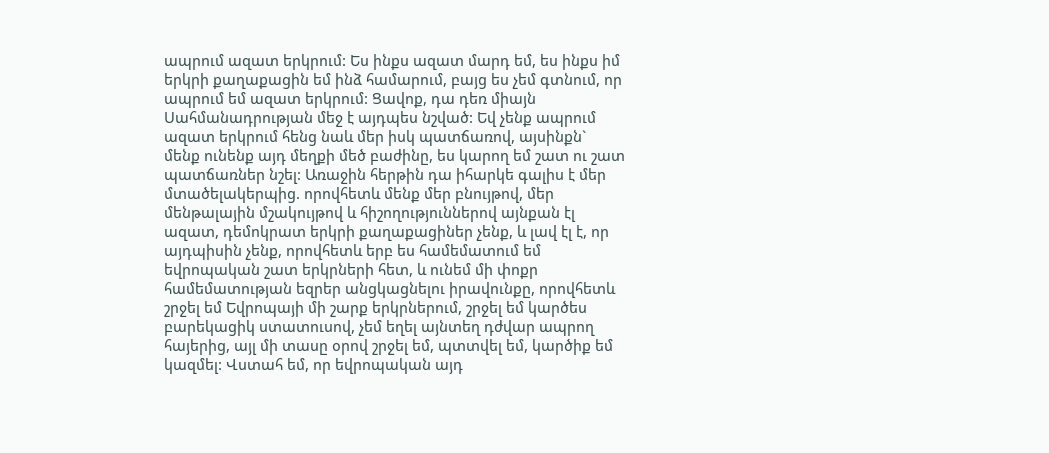ապրում ազատ երկրում: Ես ինքս ազատ մարդ եմ, ես ինքս իմ երկրի քաղաքացին եմ ինձ համարում, բայց ես չեմ գտնում, որ ապրում եմ ազատ երկրում: Ցավոք, դա դեռ միայն Սահմանադրության մեջ է այդպես նշված: Եվ չենք ապրում ազատ երկրում հենց նաև մեր իսկ պատճառով, այսինքն` մենք ունենք այդ մեղքի մեծ բաժինը, ես կարող եմ շատ ու շատ պատճառներ նշել: Առաջին հերթին դա իհարկե գալիս է մեր մտածելակերպից. որովհետև մենք մեր բնույթով, մեր մենթալային մշակույթով և հիշողություններով այնքան էլ ազատ, դեմոկրատ երկրի քաղաքացիներ չենք, և լավ էլ է, որ այդպիսին չենք, որովհետև երբ ես համեմատում եմ եվրոպական շատ երկրների հետ, և ունեմ մի փոքր համեմատության եզրեր անցկացնելու իրավունքը, որովհետև շրջել եմ Եվրոպայի մի շարք երկրներում, շրջել եմ կարծես բարեկացիկ ստատուսով, չեմ եղել այնտեղ դժվար ապրող հայերից, այլ մի տասը օրով շրջել եմ, պտտվել եմ, կարծիք եմ կազմել: Վստահ եմ, որ եվրոպական այդ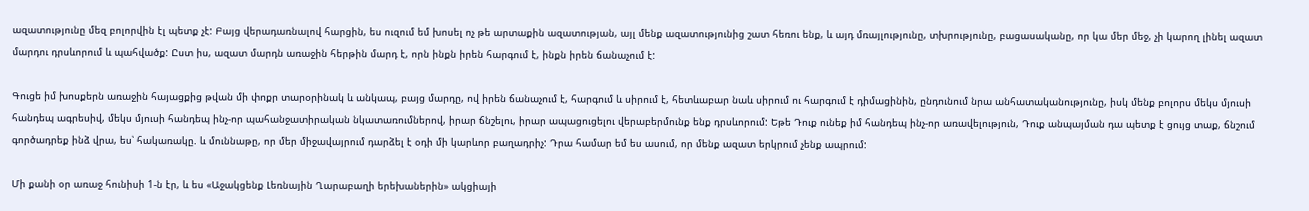ազատությունը մեզ բոլորվին էլ պետք չէ: Բայց վերադառնալով հարցին, ես ուզում եմ խոսել ոչ թե արտաքին ազատության, այլ մենք ազատությունից շատ հեռու ենք, և այդ մռայլությունը, տխրությունը, բացասականը, որ կա մեր մեջ, չի կարող լինել ազատ մարդու դրսևորում և պահվածք: Ըստ իս, ազատ մարդն առաջին հերթին մարդ է, որն ինքն իրեն հարգում է, ինքն իրեն ճանաչում է:

Գուցե իմ խոսքերն առաջին հայացքից թվան մի փոքր տարօրինակ և անկապ, բայց մարդը, ով իրեն ճանաչում է, հարգում և սիրում է, հետևաբար նաև սիրում ու հարգում է դիմացինին, ընդունում նրա անհատականությունը, իսկ մենք բոլորս մեկս մյուսի հանդեպ ագրեսիվ, մեկս մյուսի հանդեպ ինչ-որ պահանջատիրական նկատառումներով, իրար ճնշելու, իրար ապացուցելու վերաբերմունք ենք դրսևորում: Եթե Դուք ունեք իմ հանդեպ ինչ-որ առավելություն, Դուք անպայման դա պետք է ցույց տաք, ճնշում գործադրեք ինձ վրա, ես՝ հակառակը. և մուննաթը, որ մեր միջավայրում դարձել է օդի մի կարևոր բաղադրիչ: Դրա համար եմ ես ասում, որ մենք ազատ երկրում չենք ապրում:

Մի քանի օր առաջ հունիսի 1-ն էր, և ես «Աջակցենք Լեռնային Ղարաբաղի երեխաներին» ակցիայի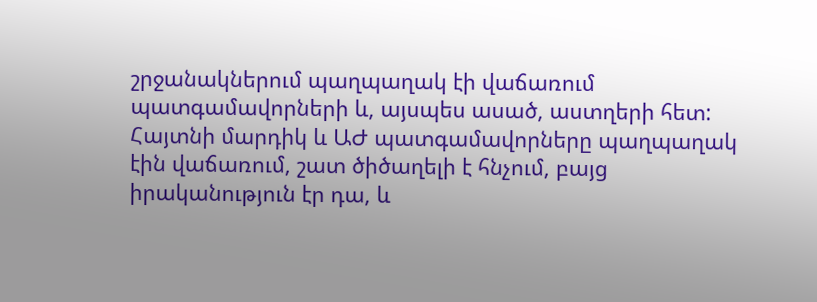շրջանակներում պաղպաղակ էի վաճառում պատգամավորների և, այսպես ասած, աստղերի հետ: Հայտնի մարդիկ և ԱԺ պատգամավորները պաղպաղակ էին վաճառում, շատ ծիծաղելի է հնչում, բայց իրականություն էր դա, և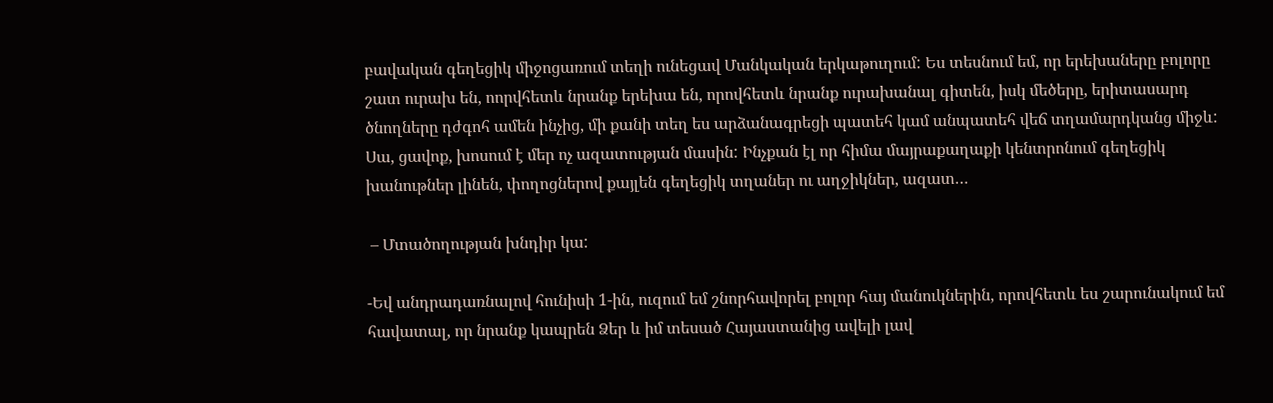բավական գեղեցիկ միջոցառում տեղի ունեցավ Մանկական երկաթուղում: Ես տեսնում եմ, որ երեխաները բոլորը շատ ուրախ են, ոորվհետև նրանք երեխա են, որովհետև նրանք ուրախանալ գիտեն, իսկ մեծերը, երիտասարդ ծնողները դժգոհ ամեն ինչից, մի քանի տեղ ես արձանագրեցի պատեհ կամ անպատեհ վեճ տղամարդկանց միջև: Սա, ցավոք, խոսում է մեր ոչ ազատության մասին: Ինչքան էլ որ հիմա մայրաքաղաքի կենտրոնում գեղեցիկ խանութներ լինեն, փողոցներով քայլեն գեղեցիկ տղաներ ու աղջիկներ, ազատ…

 – Մտածողության խնդիր կա:

-Եվ անդրադառնալով հունիսի 1-ին, ուզում եմ շնորհավորել բոլոր հայ մանուկներին, որովհետև ես շարունակում եմ հավատալ, որ նրանք կապրեն Ձեր և իմ տեսած Հայաստանից ավելի լավ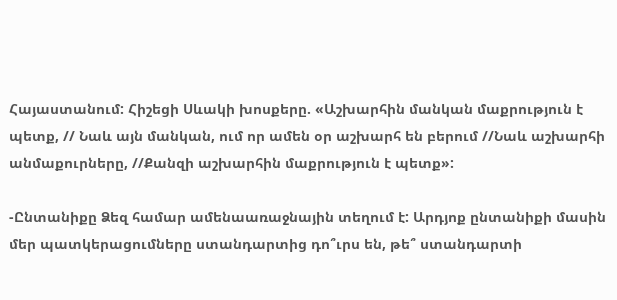Հայաստանում: Հիշեցի Սևակի խոսքերը. «Աշխարհին մանկան մաքրություն է պետք, // Նաև այն մանկան, ում որ ամեն օր աշխարհ են բերում //Նաև աշխարհի անմաքուրները, //Քանզի աշխարհին մաքրություն է պետք»:

-Ընտանիքը Ձեզ համար ամենաառաջնային տեղում է: Արդյոք ընտանիքի մասին մեր պատկերացումները ստանդարտից դո՞ւրս են, թե՞ ստանդարտի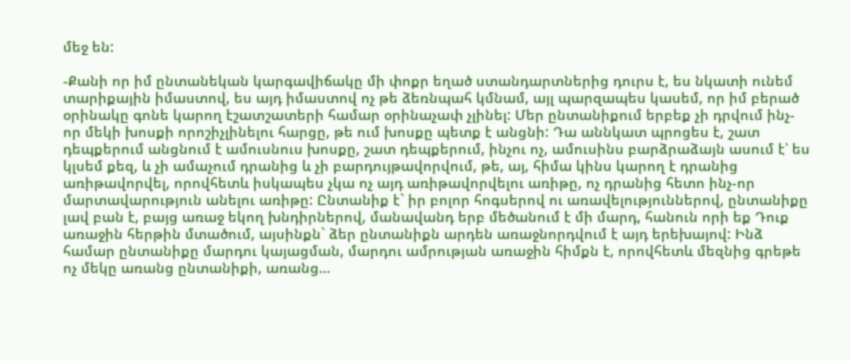մեջ են:

-Քանի որ իմ ընտանեկան կարգավիճակը մի փոքր եղած ստանդարտներից դուրս է, ես նկատի ունեմ տարիքային իմաստով, ես այդ իմաստով ոչ թե ձեռնպահ կմնամ, այլ պարզապես կասեմ, որ իմ բերած օրինակը գոնե կարող էշատշատերի համար օրինաչափ չլինել: Մեր ընտանիքում երբեք չի դրվում ինչ-որ մեկի խոսքի որոշիչլինելու հարցը, թե ում խոսքը պետք է անցնի: Դա աննկատ պրոցես է, շատ դեպքերում անցնում է ամուսնուս խոսքը, շատ դեպքերում, ինչու ոչ, ամուսինս բարձրաձայն ասում է՝ ես կլսեմ քեզ, և չի ամաչում դրանից և չի բարդույթավորվում, թե, այ, հիմա կինս կարող է դրանից առիթավորվել, որովհետև իսկապես չկա ոչ այդ առիթավորվելու առիթը, ոչ դրանից հետո ինչ-որ մարտավարություն անելու առիթը: Ընտանիք է` իր բոլոր հոգսերով ու առավելություններով, ընտանիքը լավ բան է, բայց առաջ եկող խնդիրներով, մանավանդ երբ մեծանում է մի մարդ, հանուն որի եք Դուք առաջին հերթին մտածում, այսինքն` ձեր ընտանիքն արդեն առաջնորդվում է այդ երեխայով: Ինձ համար ընտանիքը մարդու կայացման, մարդու ամրության առաջին հիմքն է, որովհետև մեզնից գրեթե ոչ մեկը առանց ընտանիքի, առանց…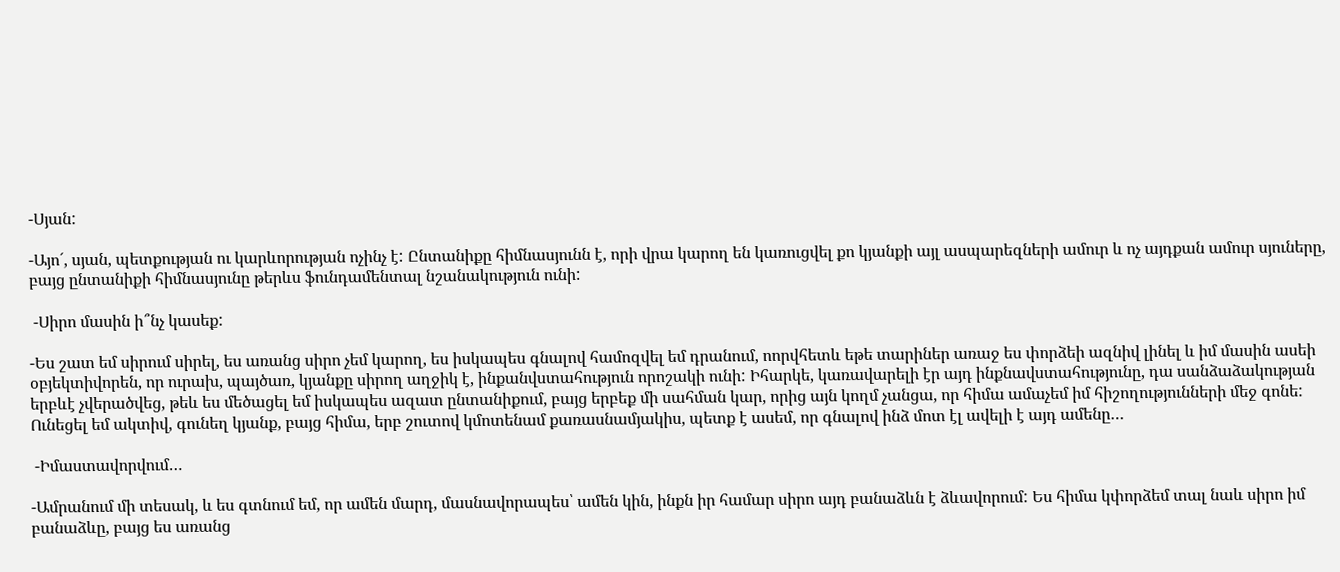-Սյան:

-Այո´, սյան, պետքության ու կարևորության ոչինչ է: Ընտանիքը հիմնասյունն է, որի վրա կարող են կառուցվել քո կյանքի այլ ասպարեզների ամուր և ոչ այդքան ամուր սյուները, բայց ընտանիքի հիմնասյունը թերևս ֆունդամենտալ նշանակություն ունի:

 -Սիրո մասին ի՞նչ կասեք:

-Ես շատ եմ սիրում սիրել, ես առանց սիրո չեմ կարող, ես իսկապես գնալով համոզվել եմ դրանում, ոորվհետև եթե տարիներ առաջ ես փորձեի ազնիվ լինել և իմ մասին ասեի օբյեկտիվորեն, որ ուրախ, պայծառ, կյանքը սիրող աղջիկ է, ինքանվստահություն որոշակի ունի: Իհարկե, կառավարելի էր այդ ինքնավստահությունը, դա սանձաձակության երբևէ չվերածվեց, թեև ես մեծացել եմ իսկապես ազատ ընտանիքում, բայց երբեք մի սահման կար, որից այն կողմ չանցա, որ հիմա ամաչեմ իմ հիշողությունների մեջ գոնե: Ունեցել եմ ակտիվ, գունեղ կյանք, բայց հիմա, երբ շուտով կմոտենամ քառասնամյակիս, պետք է ասեմ, որ գնալով ինձ մոտ էլ ավելի է այդ ամենը…

 -Իմաստավորվում…

-Ամրանում մի տեսակ, և ես գտնում եմ, որ ամեն մարդ, մասնավորապես՝ ամեն կին, ինքն իր համար սիրո այդ բանաձևն է ձևավորում: Ես հիմա կփորձեմ տալ նաև սիրո իմ բանաձևը, բայց ես առանց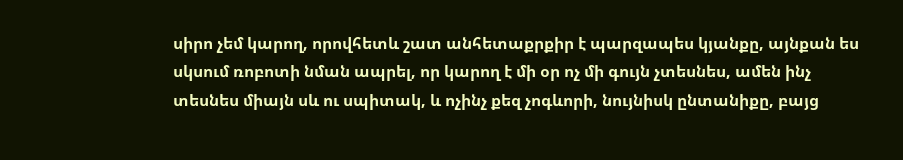սիրո չեմ կարող, որովհետև շատ անհետաքրքիր է պարզապես կյանքը, այնքան ես սկսում ռոբոտի նման ապրել, որ կարող է մի օր ոչ մի գույն չտեսնես, ամեն ինչ տեսնես միայն սև ու սպիտակ, և ոչինչ քեզ չոգևորի, նույնիսկ ընտանիքը, բայց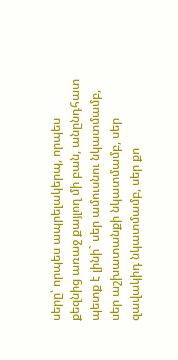սերը՝ որպես ապրելակերպ, որպես քեզնից առաջ քայլող մի բան, անընդհատ պետք է լինի` սեր ամուսնու նկատմամբ, սեր աշխատանքի նկատմամբ, սեր զավակիդ նկատմամբ, սեր քո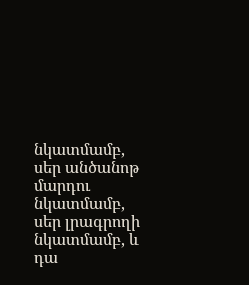նկատմամբ, սեր անծանոթ մարդու նկատմամբ, սեր լրագրողի նկատմամբ, և դա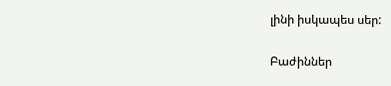լինի իսկապես սեր:

Բաժիններ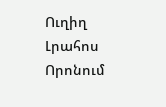Ուղիղ
Լրահոս
Որոնում